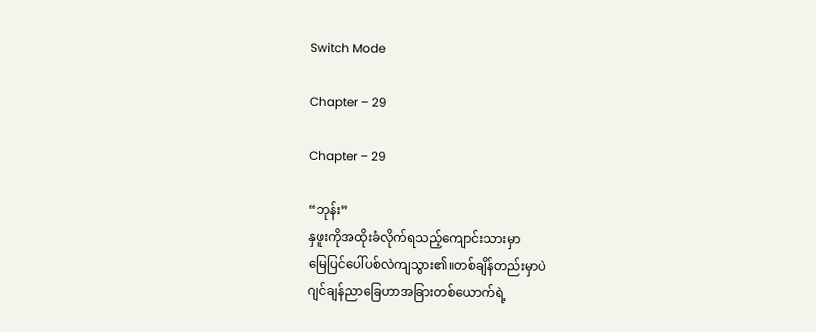Switch Mode

Chapter – 29

Chapter – 29

“ဘုန်း”
နှဖူးကိုအထိုးခံလိုက်ရသည့်ကျောင်းသားမှာ
မြေပြင်ပေါ်ပစ်လဲကျသွား၏။တစ်ချိန်တည်းမှာပဲ
ဂျင်ချန်ညာခြေဟာအခြားတစ်ယောက်ရဲ့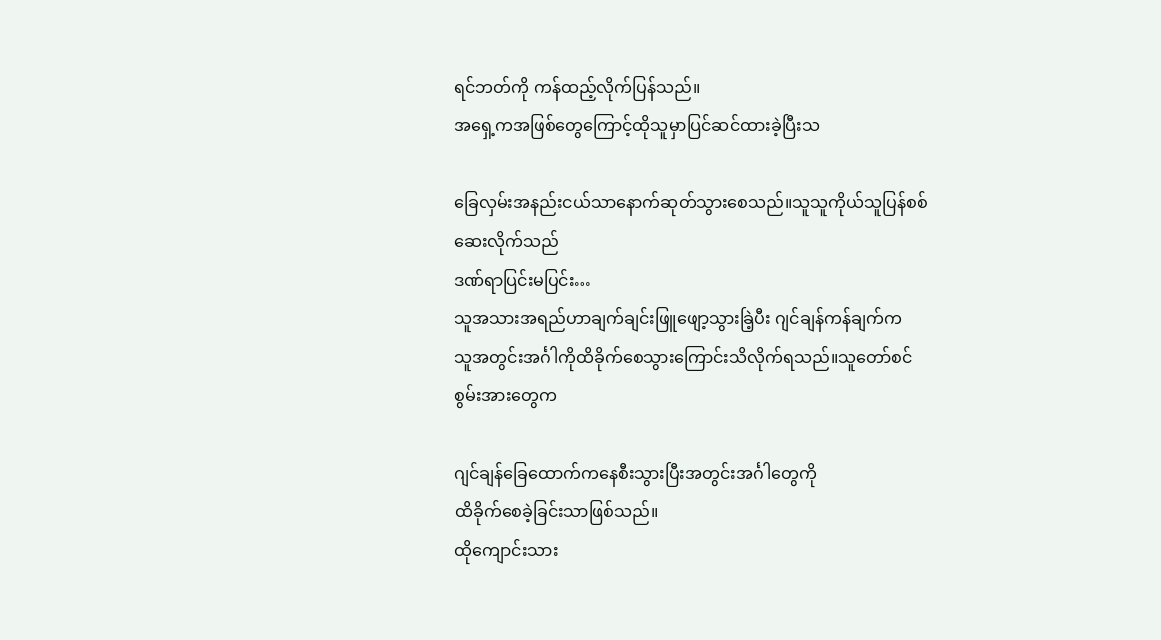ရင်ဘတ်ကို ကန်ထည့်လိုက်ပြန်သည်။
အရှေ့ကအဖြစ်တွေကြောင့်ထိုသူမှာပြင်ဆင်ထားခဲ့ပြီးသ

ခြေလှမ်းအနည်းငယ်သာနောက်ဆုတ်သွားစေသည်။သူသူကိုယ်သူပြန်စစ်ဆေးလိုက်သည်
ဒဏ်ရာပြင်းမပြင်း…
သူအသားအရည်ဟာချက်ချင်းဖြူဖျော့သွားခြဲ့ပီး ဂျင်ချန်ကန်ချက်က
သူအတွင်းအင်္ဂါကိုထိခိုက်စေသွားကြောင်းသိလိုက်ရသည်။သူတော်စင်စွမ်းအားတွေက

ဂျင်ချန်ခြေထောက်ကနေစီးသွားပြီးအတွင်းအင်္ဂါတွေကို
ထိခိုက်စေခဲ့ခြင်းသာဖြစ်သည်။
ထိုကျောင်းသား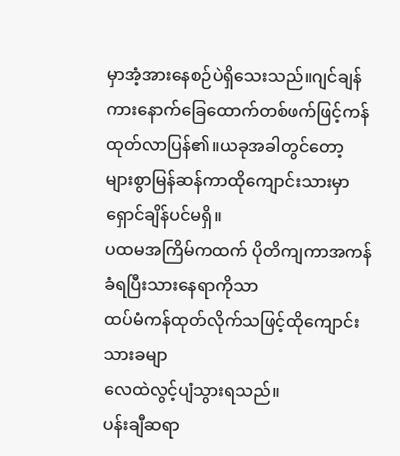မှာအံ့အားနေစဉ်ပဲရှိသေးသည်။ဂျင်ချန်ကားနောက်ခြေထောက်တစ်ဖက်ဖြင့်ကန်ထုတ်လာပြန်၏။ယခုအခါတွင်တော့
များစွာမြန်ဆန်ကာထိုကျောင်းသားမှာရှောင်ချိန်ပင်မရှိ။
ပထမအကြိမ်ကထက် ပိုတိကျကာအကန်ခံရပြီးသားနေရာကိုသာ
ထပ်မံကန်ထုတ်လိုက်သဖြင့်ထိုကျောင်းသားခမျာ
လေထဲလွင့်ပျံသွားရသည်။
ပန်းချီဆရာ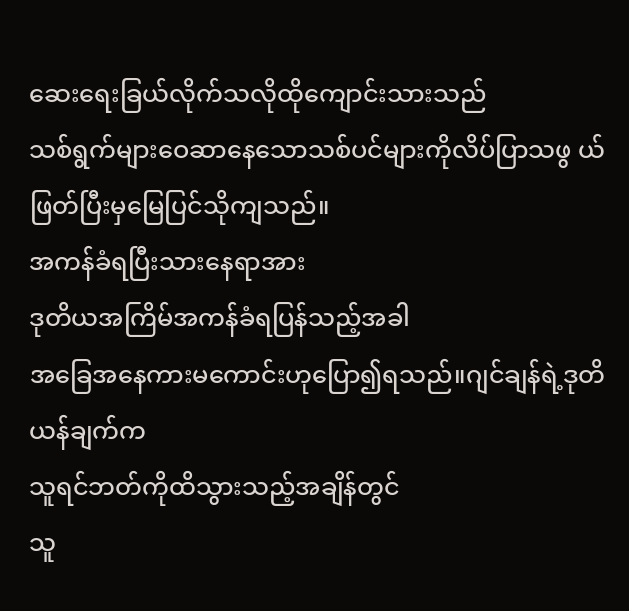ဆေးရေးခြယ်လိုက်သလိုထိုကျောင်းသားသည်
သစ်ရွက်များဝေဆာနေသောသစ်ပင်များကိုလိပ်ပြာသဖွ ယ်ဖြတ်ပြီးမှမြေပြင်သိုကျသည်။
အကန်ခံရပြီးသားနေရာအား
ဒုတိယအကြိမ်အကန်ခံရပြန်သည့်အခါ
အခြေအနေကားမကောင်းဟုပြော၍ရသည်။ဂျင်ချန်ရဲ့ဒုတိယန်ချက်က
သူရင်ဘတ်ကိုထိသွားသည့်အချိန်တွင်
သူ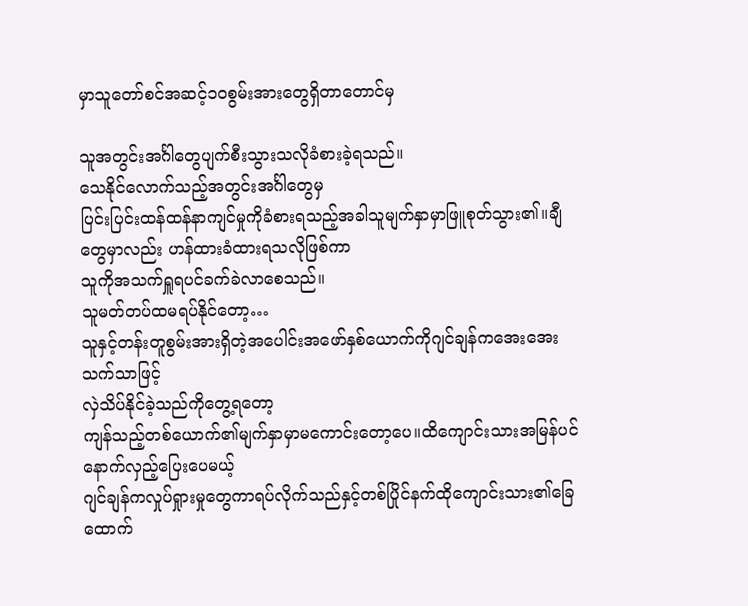မှာသူတော်စင်အဆင့်၁၀စွမ်းအားတွေရှိတာတောင်မှ

သူအတွင်းအင်္ဂါတွေပျက်စီးသွားသလိုခံစားခဲ့ရသည်။
သေနိုင်လောက်သည့်အတွင်းအင်္ဂါတွေမှ
ပြင်းပြင်းထန်ထန်နာကျင်မှုကိုခံစားရသည့်အခါသူမျက်နှာမှာဖြူစုတ်သွား၏။ချီတွေမှာလည်း ဟန်ထားခံထားရသလိုဖြစ်ကာ
သူကိုအသက်ရှူရပင်ခက်ခဲလာစေသည်။
သူမတ်တပ်ထမရပ်နိုင်တော့…
သူနှင့်တန်းတူစွမ်းအားရှိတဲ့အပေါင်းအဖော်နှစ်ယောက်ကိုဂျင်ချန်ကအေးအေးသက်သာဖြင့်
လှဲသိပ်နိုင်ခဲ့သည်ကိုတွေ့ရတော့
ကျန်သည့်တစ်ယောက်၏မျက်နှာမှာမကောင်းတော့ပေ။ထိကျောင်းသားအမြန်ပင်နောက်လှည့်ပြေးပေမယ့်
ဂျင်ချန်ကလှုပ်ရှုားမှုတွေကာရပ်လိုက်သည်နှင့်တစ်ပြိုင်နက်ထိုကျောင်းသား၏ခြေထောက်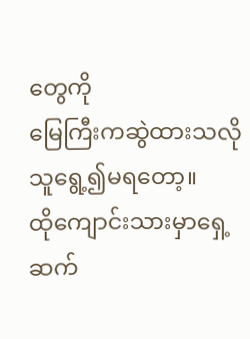တွေကို
မြေကြီးကဆွဲထားသလိုသူရွေ့၍မရတော့။
ထိုကျောင်းသားမှာရှေ့ဆက်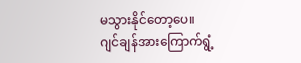မသွားနိုင်တော့ပေ။
ဂျင်ချန်အားကြောက်ရွံ့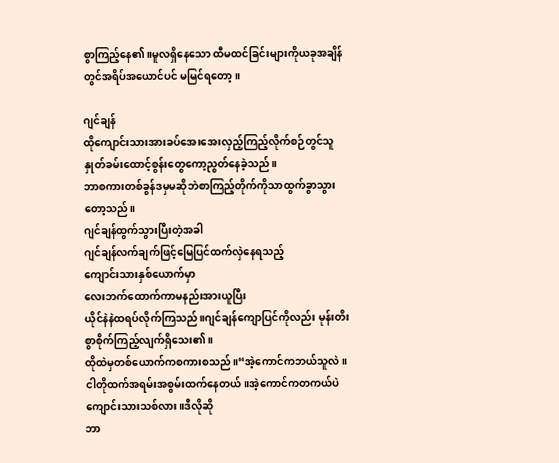စွာကြည့်နေ၏။မူလရှိနေသော ထီမထင်ခြင်းများကိုယခုအချိန်တွင်အရိပ်အယောင်ပင် မမြင်ရတော့။

ဂျင်ချန်
ထိုကျောင်းသားအားခပ်အေးအေးလှည့်ကြည့်လိုက်စဉ်တွင်သူနှုတ်ခမ်းထောင့်စွန်းတွေကော့ညွတ်နေခဲ့သည်။
ဘာစကားတစ်ခွန်ဒမှမဆိုဘဲစာကြည့်တိုက်ကိုသာထွက်ခွာသွားတော့သည်။
ဂျင်ချန်ထွက်သွားပြီးတဲ့အခါ
ဂျင်ချန်လက်ချက်ဖြင့်မြေပြင်ထက်လှဲနေရသည့်
ကျောင်းသားနှစ်ယောက်မှာ
လေးဘက်ထောက်ကာမနည်းအားယူပြီး
ယိုင်နဲနဲထရပ်လိုက်ကြသည်။ဂျင်ချန်ကျောပြင်ကိုလည်း မုန်းတိးစွာစိုက်ကြည့်လျက်ရှိသေး၏။
ထိုထဲမှတစ်ယောက်ကစကားစသည်။“အဲ့ကောင်ကဘယ်သူလဲ။
ငါတိုထက်အရမ်းအစွမ်းထက်နေတယ်။အဲ့ကောင်ကတကယ်ပဲကျောင်းသားသစ်လား။ဒီလိုဆို
ဘာ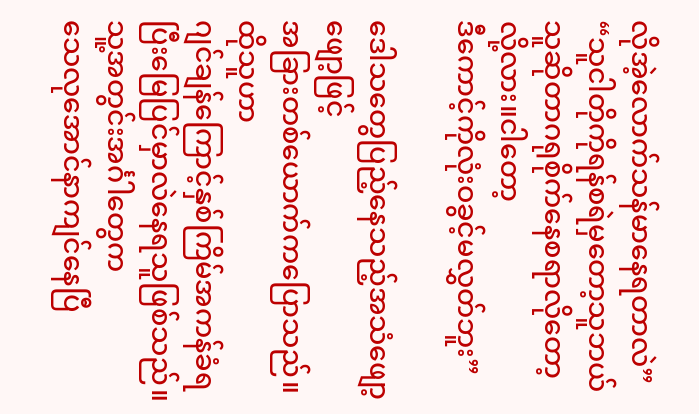လိုအဲ့လောက်သန်မာနေရတာလဲ”
“သူငါတိုကိုရန်စရဲမှတော့သူဘယ်သူဆိုတာဂရုစိုက်နေစရာလိုတော့လို့လား။ငါတော့
ဒီကောင့်ကိုလုံးဝခွင့်မလွှတ်ဘူး”

ဒေါသတွေပြည့်နေသည့်အသံဖျော့ဖျော့ဖြင့်
အခြားတစ်ယောက်ကပြောသည်။ထိုသူဟာ
ဂျင်ချန်ကြောင့်နှစ်ကြိမ်အကန်ခံရပြီးမြေပြင်မှာလဲနေရသူဖြစ်သည်။သူ့အတွင်းအင်္ဂါတွေက
သေလုအောင်နာကျင်နေပြီ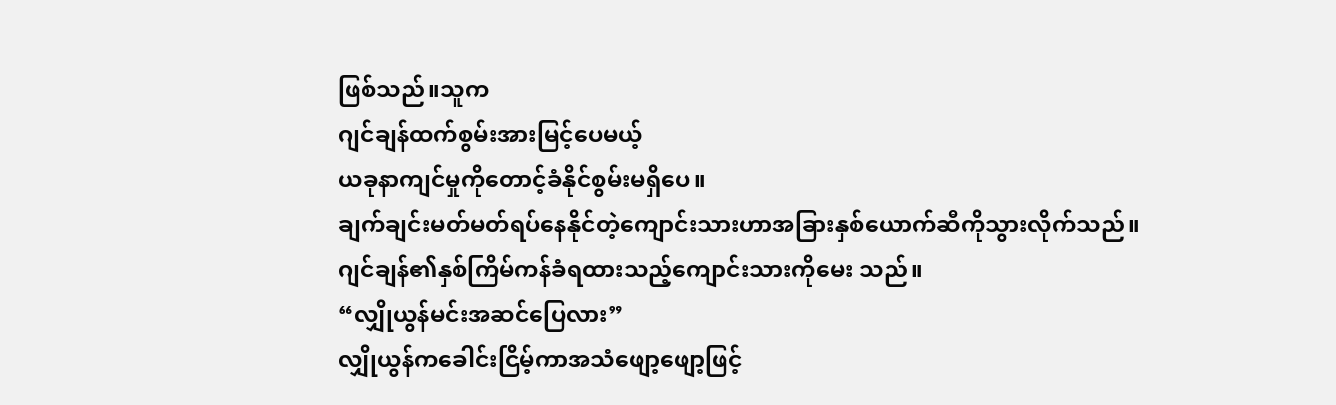ဖြစ်သည်။သူက
ဂျင်ချန်ထက်စွမ်းအားမြင့်ပေမယ့်
ယခုနာကျင်မှုကိုတောင့်ခံနိုင်စွမ်းမရှိပေ။
ချက်ချင်းမတ်မတ်ရပ်နေနိုင်တဲ့ကျောင်းသားဟာအခြားနှစ်ယောက်ဆီကိုသွားလိုက်သည်။
ဂျင်ချန်၏နှစ်ကြိမ်ကန်ခံရထားသည့်ကျောင်းသားကိုမေး သည်။
“လျှိုယွန်မင်းအဆင်ပြေလား”
လျှိုယွန်ကခေါင်းငြိမ့်ကာအသံဖျော့ဖျော့ဖြင့်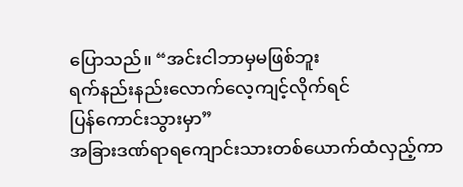ပြောသည်။ “အင်းငါဘာမှမဖြစ်ဘူး
ရက်နည်းနည်းလောက်လေ့ကျင့်လိုက်ရင်
ပြန်ကောင်းသွားမှာ”
အခြားဒဏ်ရာရကျောင်းသားတစ်ယောက်ထံလှည့်ကာ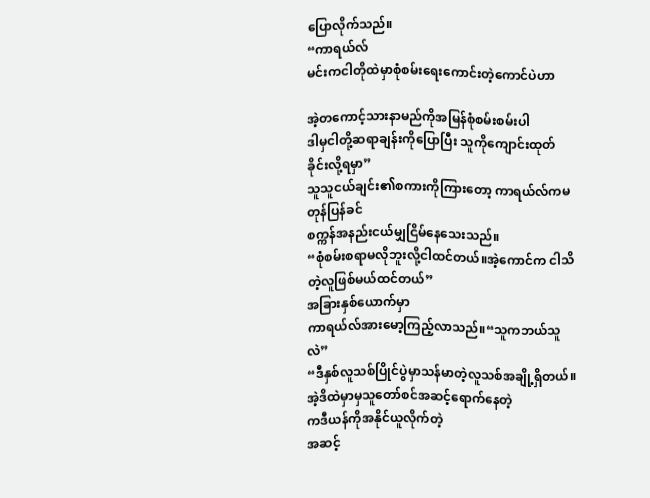ပြောလိုက်သည်။
“ကာရယ်လ်
မင်းကငါတိုထဲမှာစုံစမ်းရေးကောင်းတဲ့ကောင်ပဲဟာ

အဲ့တကောင့်သားနာမည်ကိုအမြန်စုံစမ်းစမ်းပါ
ဒါမှငါတို့ဆရာချန်းကိုပြောပြီး သူကိုကျောင်းထုတ်ခိုင်းလို့ရမှာ”
သူသူငယ်ချင်း၏စကားကိုကြားတော့ ကာရယ်လ်ကမတုန်ပြန်ခင်
စက္ကန်အနည်းငယ်မျှငြိမ်နေသေးသည်။
“စုံစမ်းစရာမလိုဘူးလို့ငါထင်တယ်။အဲ့ကောင်က ငါသိတဲ့လူဖြစ်မယ်ထင်တယ်”
အခြားနှစ်ယောက်မှာ
ကာရယ်လ်အားမော့ကြည့်လာသည်။“သူကဘယ်သူလဲ”
“ဒီနှစ်လူသစ်ပြိုင်ပွဲမှာသန်မာတဲ့လူသစ်အချို့ရှိတယ်။ အဲ့ဒိထဲမှာမှသူတော်စင်အဆင့်ရောက်နေတဲ့
ကဒီယန်ကိုအနိုင်ယူလိုက်တဲ့
အဆင့်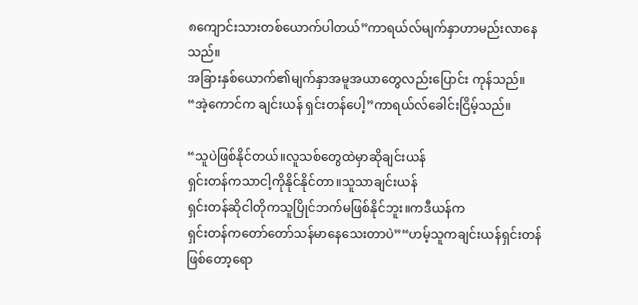၈ကျောင်းသားတစ်ယောက်ပါတယ်”ကာရယ်လ်မျက်နှာဟာမည်းလာနေသည်။
အခြားနှစ်ယောက်၏မျက်နှာအမူအယာတွေလည်းပြောင်း ကုန်သည်။
“အဲ့ကောင်က ချင်းယန် ရှင်းတန်ပေါ့”ကာရယ်လ်ခေါင်းငြိမ့်သည်။

“သူပဲဖြစ်နိုင်တယ်။လူသစ်တွေထဲမှာဆိုချင်းယန်
ရှင်းတန်ကသာငါ့ကိုနိုင်နိုင်တာ။သူသာချင်းယန်
ရှင်းတန်ဆိုငါတိုကသူပြိုင်ဘက်မဖြစ်နိုင်ဘူး။ကဒီယန်က
ရှင်းတန်ကတော်တော်သန်မာနေသေးတာပဲ”“ဟမ့်သူကချင်းယန်ရှင်းတန်ဖြစ်တော့ရော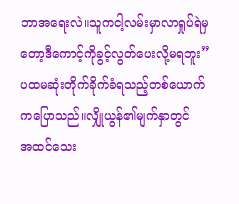ဘာအရေးလဲ။သူကငါ့လမ်းမှာလာရှုပ်ရဲမှတော့ဒီကောင့်ကိုခွင့်လွတ်ပေးလို့မရဘူး”
ပထမဆုံးတိုက်ခိုက်ခံရသည့်တစ်ယောက်ကပြောသည်။လျှိုယွန်၏မျက်နှာတွင်
အထင်သေး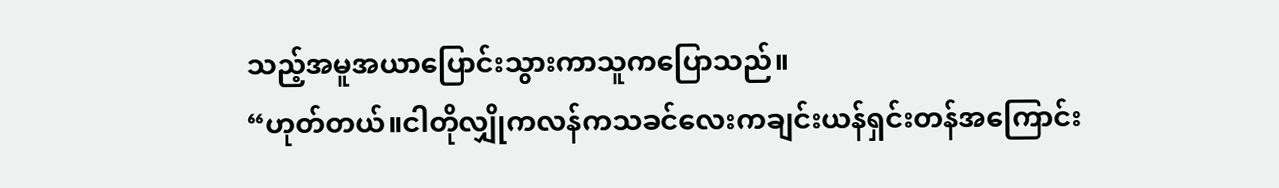သည့်အမူအယာပြောင်းသွားကာသူကပြောသည်။
“ဟုတ်တယ်။ငါတိုလျှိုကလန်ကသခင်လေးကချင်းယန်ရှင်းတန်အကြောင်း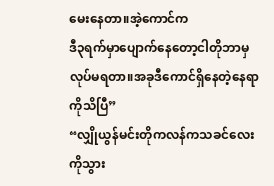မေးနေတာ။အဲ့ကောင်က
ဒီ၃ရက်မှာပျောက်နေတော့ငါတိုဘာမှလုပ်မရတာ။အခုဒီကောင်ရှိနေတဲ့နေရာကိုသိပြီ”
“လျှိုယွန်မင်းတိုကလန်ကသခင်လေးကိုသွား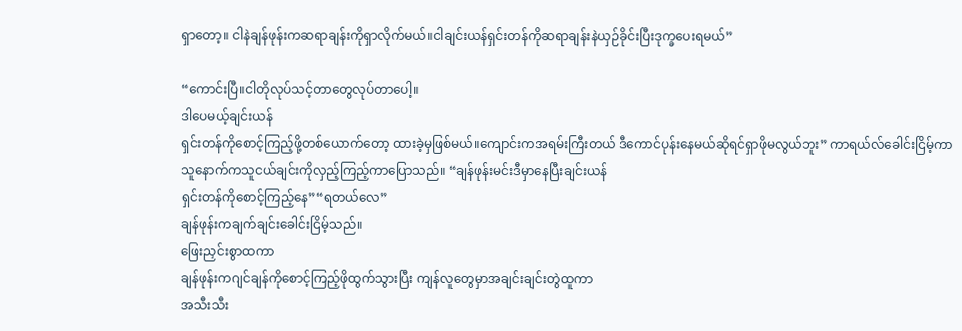ရှာတော့။ ငါနဲချန်ဖုန်းကဆရာချန်းကိုရှာလိုက်မယ်။ငါချင်းယန်ရှင်းတန်ကိုဆရာချန်းနဲယှဉ်ခိုင်းပြီးဒုက္ခပေးရမယ်”

“ကောင်းပြီ။ငါတိုလုပ်သင့်တာတွေလုပ်တာပေါ့။
ဒါပေမယ့်ချင်းယန်
ရှင်းတန်ကိုစောင့်ကြည့်ဖို့တစ်ယောက်တော့ ထားခဲ့မှဖြစ်မယ်။ကျောင်းကအရမ်းကြီးတယ် ဒီကောင်ပုန်းနေမယ်ဆိုရင်ရှာဖိုမလွယ်ဘူး” ကာရယ်လ်ခေါင်းငြိမ့်ကာ
သူနောက်ကသူငယ်ချင်းကိုလှည့်ကြည့်ကာပြောသည်။ “ချန်ဖုန်းမင်းဒီမှာနေပြီးချင်းယန်
ရှင်းတန်ကိုစောင့်ကြည့်နေ”“ရတယ်လေ”
ချန်ဖုန်းကချက်ချင်းခေါင်းငြိမ့်သည်။
ဖြေးညှင်းစွာထကာ
ချန်ဖုန်းကဂျင်ချန်ကိုစောင့်ကြည့်ဖိုထွက်သွားပြီး ကျန်လူတွေမှာအချင်းချင်းတွဲထူကာ
အသီးသီး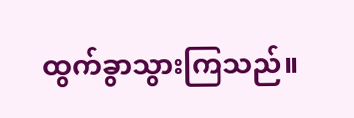ထွက်ခွာသွားကြသည်။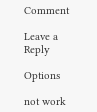Comment

Leave a Reply

Options

not work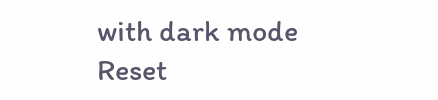with dark mode
Reset